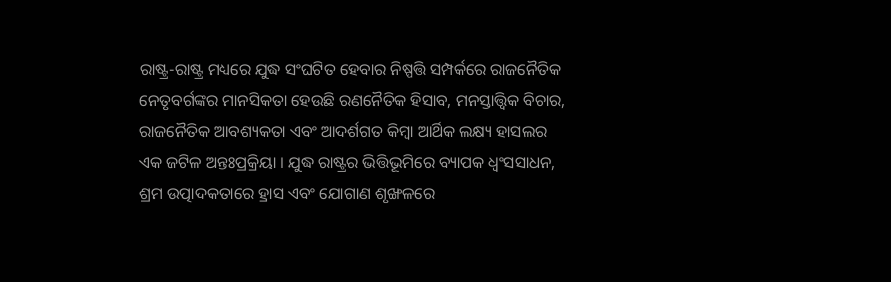ରାଷ୍ଟ୍ର-ରାଷ୍ଟ୍ର ମଧ୍ୟରେ ଯୁଦ୍ଧ ସଂଘଟିତ ହେବାର ନିଷ୍ପତ୍ତି ସମ୍ପର୍କରେ ରାଜନୈତିକ ନେତୃବର୍ଗଙ୍କର ମାନସିକତା ହେଉଛି ରଣନୈତିକ ହିସାବ, ମନସ୍ତାତ୍ତ୍ୱିକ ବିଚାର, ରାଜନୈତିକ ଆବଶ୍ୟକତା ଏବଂ ଆଦର୍ଶଗତ କିମ୍ବା ଆର୍ଥିକ ଲକ୍ଷ୍ୟ ହାସଲର ଏକ ଜଟିଳ ଅନ୍ତଃପ୍ରକ୍ରିୟା । ଯୁଦ୍ଧ ରାଷ୍ଟ୍ରର ଭିତ୍ତିଭୂମିରେ ବ୍ୟାପକ ଧ୍ୱଂସସାଧନ, ଶ୍ରମ ଉତ୍ପାଦକତାରେ ହ୍ରାସ ଏବଂ ଯୋଗାଣ ଶୃଙ୍ଖଳରେ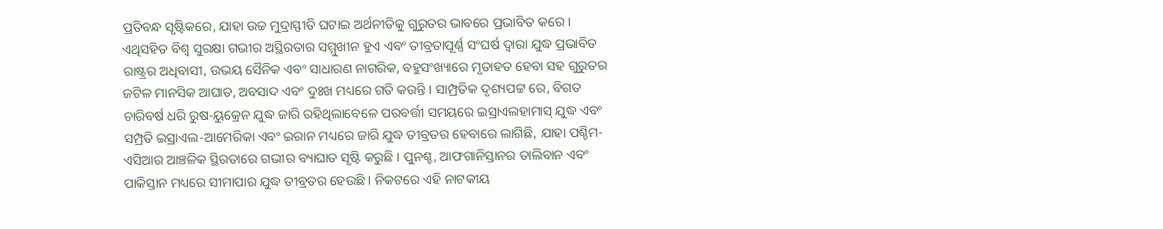ପ୍ରତିବନ୍ଧ ସୃଷ୍ଟିକରେ, ଯାହା ଉଚ୍ଚ ମୁଦ୍ରାସ୍ଫୀତି ଘଟାଇ ଅର୍ଥନୀତିକୁ ଗୁରୁତର ଭାବରେ ପ୍ରଭାବିତ କରେ । ଏଥିସହିତ ବିଶ୍ୱ ସୁରକ୍ଷା ଗଭୀର ଅସ୍ଥିରତାର ସମ୍ମୁଖୀନ ହୁଏ ଏବଂ ତୀବ୍ରତାପୂର୍ଣ୍ଣ ସଂଘର୍ଷ ଦ୍ୱାରା ଯୁଦ୍ଧ ପ୍ରଭାବିତ ରାଷ୍ଟ୍ରର ଅଧିବାସୀ, ଉଭୟ ସୈନିକ ଏବଂ ସାଧାରଣ ନାଗରିକ, ବହୁସଂଖ୍ୟାରେ ମୃତାହତ ହେବା ସହ ଗୁରୁତର ଜଟିଳ ମାନସିକ ଆଘାତ, ଅବସାଦ ଏବଂ ଦୁଃଖ ମଧ୍ୟରେ ଗତି କରନ୍ତି । ସାମ୍ପ୍ରତିକ ଦୃଶ୍ୟପଟ୍ଟ ରେ, ବିଗତ ଚାରିବର୍ଷ ଧରି ରୁଷ-ୟୁକ୍ରେନ ଯୁଦ୍ଧ ଜାରି ରହିଥିଲାବେଳେ ପରବର୍ତ୍ତୀ ସମୟରେ ଇସ୍ରାଏଲହାମାସ୍ ଯୁଦ୍ଧ ଏବଂ ସମ୍ପ୍ରତି ଇସ୍ରାଏଲ-ଆମେରିକା ଏବଂ ଇରାନ ମଧ୍ୟରେ ଜାରି ଯୁଦ୍ଧ ତୀବ୍ରତର ହେବାରେ ଲାଗିଛି, ଯାହା ପଶ୍ଚିମ-ଏସିଆର ଆଞ୍ଚଳିକ ସ୍ଥିରତାରେ ଗଭୀର ବ୍ୟାଘାତ ସୃଷ୍ଟି କରୁଛି । ପୁନଶ୍ଚ, ଆଫଗାନିସ୍ତାନର ତାଲିବାନ ଏବଂ ପାକିସ୍ତାନ ମଧ୍ୟରେ ସୀମାପାର ଯୁଦ୍ଧ ତୀବ୍ରତର ହେଉଛି । ନିକଟରେ ଏହି ନାଟକୀୟ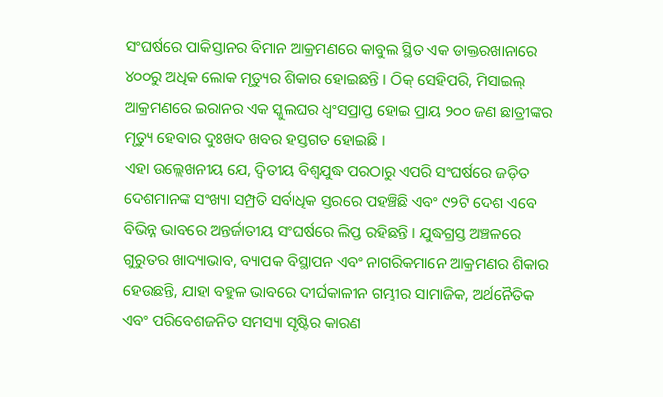ସଂଘର୍ଷରେ ପାକିସ୍ତାନର ବିମାନ ଆକ୍ରମଣରେ କାବୁଲ ସ୍ଥିତ ଏକ ଡାକ୍ତରଖାନାରେ ୪୦୦ରୁ ଅଧିକ ଲୋକ ମୃତ୍ୟୁର ଶିକାର ହୋଇଛନ୍ତି । ଠିକ୍ ସେହିପରି, ମିସାଇଲ୍ ଆକ୍ରମଣରେ ଇରାନର ଏକ ସ୍କୁଲଘର ଧ୍ୱଂସପ୍ରାପ୍ତ ହୋଇ ପ୍ରାୟ ୨୦୦ ଜଣ ଛାତ୍ରୀଙ୍କର ମୃତ୍ୟୁ ହେବାର ଦୁଃଖଦ ଖବର ହସ୍ତଗତ ହୋଇଛି ।
ଏହା ଉଲ୍ଲେଖନୀୟ ଯେ, ଦ୍ୱିତୀୟ ବିଶ୍ୱଯୁଦ୍ଧ ପରଠାରୁ ଏପରି ସଂଘର୍ଷରେ ଜଡ଼ିତ ଦେଶମାନଙ୍କ ସଂଖ୍ୟା ସମ୍ପ୍ରତି ସର୍ବାଧିକ ସ୍ତରରେ ପହଞ୍ଚିଛି ଏବଂ ୯୨ଟି ଦେଶ ଏବେ ବିଭିନ୍ନ ଭାବରେ ଅନ୍ତର୍ଜାତୀୟ ସଂଘର୍ଷରେ ଲିପ୍ତ ରହିଛନ୍ତି । ଯୁଦ୍ଧଗ୍ରସ୍ତ ଅଞ୍ଚଳରେ ଗୁରୁତର ଖାଦ୍ୟାଭାବ, ବ୍ୟାପକ ବିସ୍ଥାପନ ଏବଂ ନାଗରିକମାନେ ଆକ୍ରମଣର ଶିକାର ହେଉଛନ୍ତି, ଯାହା ବହୁଳ ଭାବରେ ଦୀର୍ଘକାଳୀନ ଗମ୍ଭୀର ସାମାଜିକ, ଅର୍ଥନୈତିକ ଏବଂ ପରିବେଶଜନିତ ସମସ୍ୟା ସୃଷ୍ଟିର କାରଣ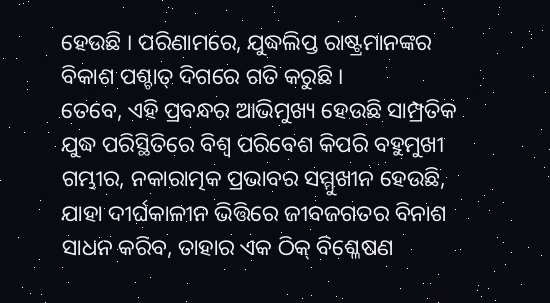ହେଉଛି । ପରିଣାମରେ, ଯୁଦ୍ଧଲିପ୍ତ ରାଷ୍ଟ୍ରମାନଙ୍କର ବିକାଶ ପଶ୍ଚାତ୍ ଦିଗରେ ଗତି କରୁଛି ।
ତେବେ, ଏହି ପ୍ରବନ୍ଧର ଆଭିମୁଖ୍ୟ ହେଉଛି ସାମ୍ପ୍ରତିକ ଯୁଦ୍ଧ ପରିସ୍ଥିତିରେ ବିଶ୍ୱ ପରିବେଶ କିପରି ବହୁମୁଖୀ ଗମ୍ଭୀର, ନକାରାତ୍ମକ ପ୍ରଭାବର ସମ୍ମୁଖୀନ ହେଉଛି, ଯାହା ଦୀର୍ଘକାଳୀନ ଭିତ୍ତିରେ ଜୀବଜଗତର ବିନାଶ ସାଧନ କରିବ, ତାହାର ଏକ ଠିକ୍ ବିଶ୍ଳେଷଣ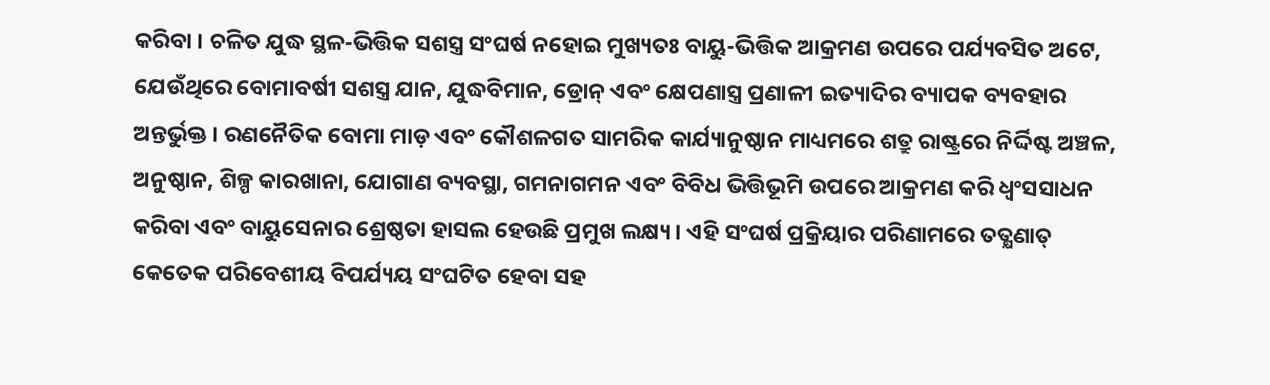କରିବା । ଚଳିତ ଯୁଦ୍ଧ ସ୍ଥଳ-ଭିତ୍ତିକ ସଶସ୍ତ୍ର ସଂଘର୍ଷ ନହୋଇ ମୁଖ୍ୟତଃ ବାୟୁ-ଭିତ୍ତିକ ଆକ୍ରମଣ ଉପରେ ପର୍ଯ୍ୟବସିତ ଅଟେ, ଯେଉଁଥିରେ ବୋମାବର୍ଷୀ ସଶସ୍ତ୍ର ଯାନ, ଯୁଦ୍ଧବିମାନ, ଡ୍ରୋନ୍ ଏବଂ କ୍ଷେପଣାସ୍ତ୍ର ପ୍ରଣାଳୀ ଇତ୍ୟାଦିର ବ୍ୟାପକ ବ୍ୟବହାର ଅନ୍ତର୍ଭୁକ୍ତ । ରଣନୈତିକ ବୋମା ମାଡ଼ ଏବଂ କୌଶଳଗତ ସାମରିକ କାର୍ଯ୍ୟାନୁଷ୍ଠାନ ମାଧ୍ୟମରେ ଶତ୍ରୁ ରାଷ୍ଟ୍ରରେ ନିର୍ଦ୍ଦିଷ୍ଟ ଅଞ୍ଚଳ, ଅନୁଷ୍ଠାନ, ଶିଳ୍ପ କାରଖାନା, ଯୋଗାଣ ବ୍ୟବସ୍ଥା, ଗମନାଗମନ ଏବଂ ବିବିଧ ଭିତ୍ତିଭୂମି ଉପରେ ଆକ୍ରମଣ କରି ଧ୍ୱଂସସାଧନ କରିବା ଏବଂ ବାୟୁସେନାର ଶ୍ରେଷ୍ଠତା ହାସଲ ହେଉଛି ପ୍ରମୁଖ ଲକ୍ଷ୍ୟ । ଏହି ସଂଘର୍ଷ ପ୍ରକ୍ରିୟାର ପରିଣାମରେ ତତ୍କ୍ଷଣାତ୍ କେତେକ ପରିବେଶୀୟ ବିପର୍ଯ୍ୟୟ ସଂଘଟିତ ହେବା ସହ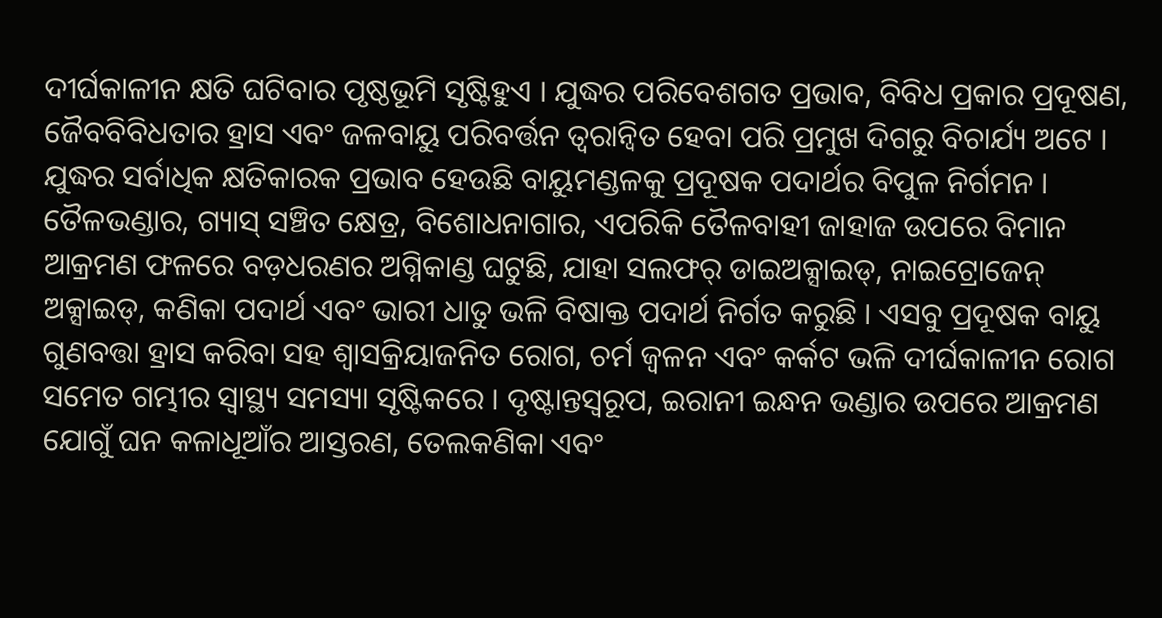ଦୀର୍ଘକାଳୀନ କ୍ଷତି ଘଟିବାର ପୃଷ୍ଠଭୂମି ସୃଷ୍ଟିହୁଏ । ଯୁଦ୍ଧର ପରିବେଶଗତ ପ୍ରଭାବ, ବିବିଧ ପ୍ରକାର ପ୍ରଦୂଷଣ, ଜୈବବିବିଧତାର ହ୍ରାସ ଏବଂ ଜଳବାୟୁ ପରିବର୍ତ୍ତନ ତ୍ୱରାନ୍ୱିତ ହେବା ପରି ପ୍ରମୁଖ ଦିଗରୁ ବିଚାର୍ଯ୍ୟ ଅଟେ ।
ଯୁଦ୍ଧର ସର୍ବାଧିକ କ୍ଷତିକାରକ ପ୍ରଭାବ ହେଉଛି ବାୟୁମଣ୍ଡଳକୁ ପ୍ରଦୂଷକ ପଦାର୍ଥର ବିପୁଳ ନିର୍ଗମନ । ତୈଳଭଣ୍ଡାର, ଗ୍ୟାସ୍ ସଞ୍ଚିତ କ୍ଷେତ୍ର, ବିଶୋଧନାଗାର, ଏପରିକି ତୈଳବାହୀ ଜାହାଜ ଉପରେ ବିମାନ ଆକ୍ରମଣ ଫଳରେ ବଡ଼ଧରଣର ଅଗ୍ନିକାଣ୍ଡ ଘଟୁଛି, ଯାହା ସଲଫର୍ ଡାଇଅକ୍ସାଇଡ୍, ନାଇଟ୍ରୋଜେନ୍ ଅକ୍ସାଇଡ୍, କଣିକା ପଦାର୍ଥ ଏବଂ ଭାରୀ ଧାତୁ ଭଳି ବିଷାକ୍ତ ପଦାର୍ଥ ନିର୍ଗତ କରୁଛି । ଏସବୁ ପ୍ରଦୂଷକ ବାୟୁ ଗୁଣବତ୍ତା ହ୍ରାସ କରିବା ସହ ଶ୍ୱାସକ୍ରିୟାଜନିତ ରୋଗ, ଚର୍ମ ଜ୍ୱଳନ ଏବଂ କର୍କଟ ଭଳି ଦୀର୍ଘକାଳୀନ ରୋଗ ସମେତ ଗମ୍ଭୀର ସ୍ୱାସ୍ଥ୍ୟ ସମସ୍ୟା ସୃଷ୍ଟିକରେ । ଦୃଷ୍ଟାନ୍ତସ୍ୱରୂପ, ଇରାନୀ ଇନ୍ଧନ ଭଣ୍ଡାର ଉପରେ ଆକ୍ରମଣ ଯୋଗୁଁ ଘନ କଳାଧୂଆଁର ଆସ୍ତରଣ, ତେଲକଣିକା ଏବଂ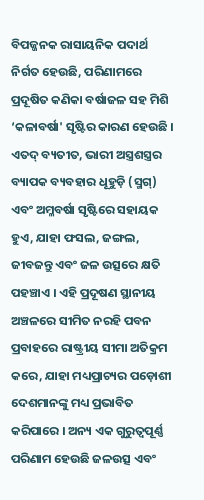ବିପଜ୍ଜନକ ରାସାୟନିକ ପଦାର୍ଥ ନିର୍ଗତ ହେଉଛି, ପରିଣାମରେ ପ୍ରଦୂଷିତ କଣିକା ବର୍ଷାଜଳ ସହ ମିଶି ‘କଳାବର୍ଷା' ସୃଷ୍ଟିର କାରଣ ହେଉଛି । ଏତଦ୍ ବ୍ୟତୀତ, ଭାରୀ ଅସ୍ତ୍ରଶସ୍ତ୍ରର ବ୍ୟାପକ ବ୍ୟବହାର ଧୂହୁଡ଼ି (ସ୍ମଗ୍) ଏବଂ ଅମ୍ଳବର୍ଷା ସୃଷ୍ଟିରେ ସହାୟକ ହୁଏ, ଯାହା ଫସଲ, ଜଙ୍ଗଲ, ଜୀବଜନ୍ତୁ ଏବଂ ଜଳ ଉତ୍ସରେ କ୍ଷତି ପହଞ୍ଚାଏ । ଏହି ପ୍ରଦୂଷଣ ସ୍ଥାନୀୟ ଅଞ୍ଚଳରେ ସୀମିତ ନରହି ପବନ ପ୍ରବାହରେ ରାଷ୍ଟ୍ରୀୟ ସୀମା ଅତିକ୍ରମ କରେ, ଯାହା ମଧ୍ୟପ୍ରାଚ୍ୟର ପଡ଼ୋଶୀ ଦେଶମାନଙ୍କୁ ମଧ୍ୟ ପ୍ରଭାବିତ କରିପାରେ । ଅନ୍ୟ ଏକ ଗୁରୁତ୍ୱପୂର୍ଣ୍ଣ ପରିଣାମ ହେଉଛି ଜଳଉତ୍ସ ଏବଂ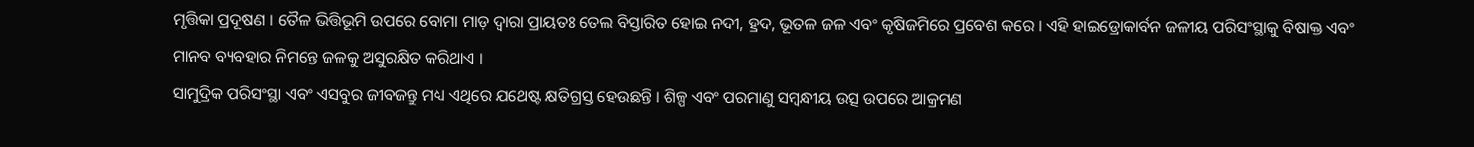ମୃତ୍ତିକା ପ୍ରଦୂଷଣ । ତୈଳ ଭିତ୍ତିଭୂମି ଉପରେ ବୋମା ମାଡ଼ ଦ୍ୱାରା ପ୍ରାୟତଃ ତେଲ ବିସ୍ତାରିତ ହୋଇ ନଦୀ, ହ୍ରଦ, ଭୂତଳ ଜଳ ଏବଂ କୃଷିଜମିରେ ପ୍ରବେଶ କରେ । ଏହି ହାଇଡ୍ରୋକାର୍ବନ ଜଳୀୟ ପରିସଂସ୍ଥାକୁ ବିଷାକ୍ତ ଏବଂ ମାନବ ବ୍ୟବହାର ନିମନ୍ତେ ଜଳକୁ ଅସୁରକ୍ଷିତ କରିଥାଏ ।
ସାମୁଦ୍ରିକ ପରିସଂସ୍ଥା ଏବଂ ଏସବୁର ଜୀବଜନ୍ତୁ ମଧ୍ୟ ଏଥିରେ ଯଥେଷ୍ଟ କ୍ଷତିଗ୍ରସ୍ତ ହେଉଛନ୍ତି । ଶିଳ୍ପ ଏବଂ ପରମାଣୁ ସମ୍ବନ୍ଧୀୟ ଉତ୍ସ ଉପରେ ଆକ୍ରମଣ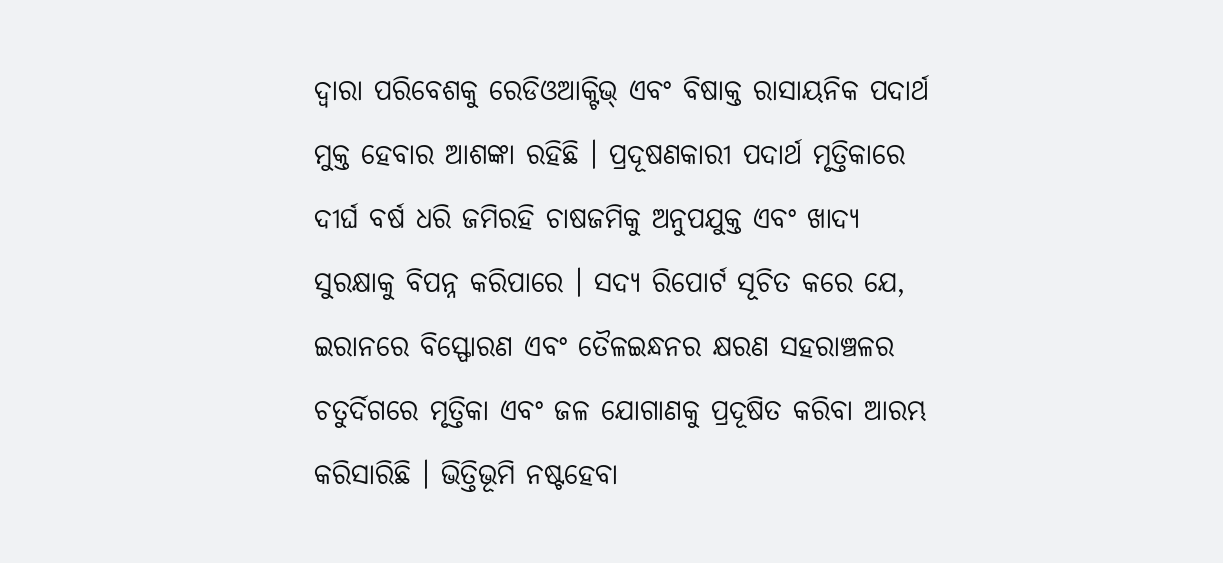ଦ୍ୱାରା ପରିବେଶକୁ ରେଡିଓଆକ୍ଟିଭ୍ ଏବଂ ବିଷାକ୍ତ ରାସାୟନିକ ପଦାର୍ଥ ମୁକ୍ତ ହେବାର ଆଶଙ୍କା ରହିଛି । ପ୍ରଦୂଷଣକାରୀ ପଦାର୍ଥ ମୃତ୍ତିକାରେ ଦୀର୍ଘ ବର୍ଷ ଧରି ଜମିରହି ଚାଷଜମିକୁ ଅନୁପଯୁକ୍ତ ଏବଂ ଖାଦ୍ୟ ସୁରକ୍ଷାକୁ ବିପନ୍ନ କରିପାରେ । ସଦ୍ୟ ରିପୋର୍ଟ ସୂଚିତ କରେ ଯେ, ଇରାନରେ ବିସ୍ଫୋରଣ ଏବଂ ତୈଳଇନ୍ଧନର କ୍ଷରଣ ସହରାଞ୍ଚଳର ଚତୁର୍ଦିଗରେ ମୃତ୍ତିକା ଏବଂ ଜଳ ଯୋଗାଣକୁ ପ୍ରଦୂଷିତ କରିବା ଆରମ୍ଭ କରିସାରିଛି । ଭିତ୍ତିଭୂମି ନଷ୍ଟହେବା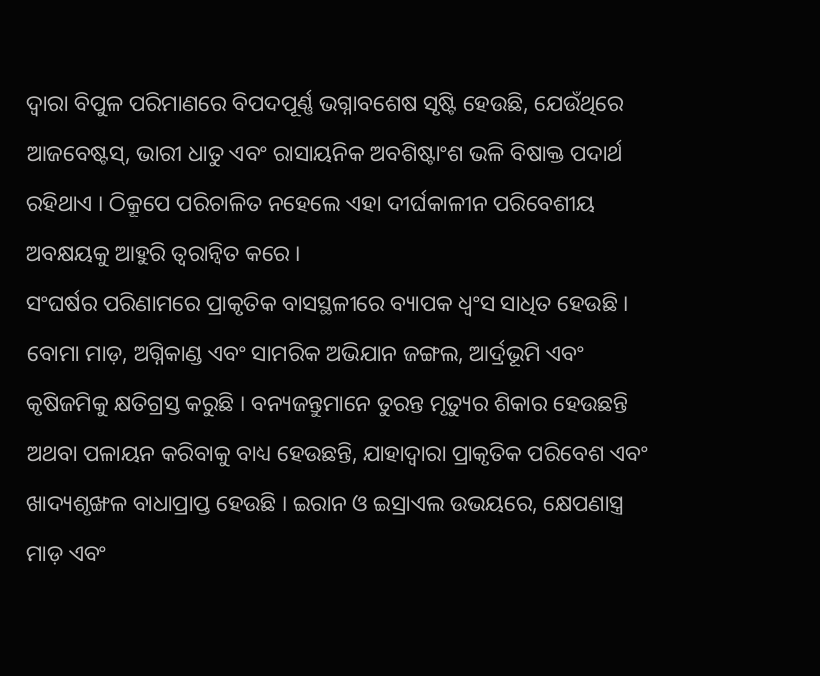ଦ୍ୱାରା ବିପୁଳ ପରିମାଣରେ ବିପଦପୂର୍ଣ୍ଣ ଭଗ୍ନାବଶେଷ ସୃଷ୍ଟି ହେଉଛି, ଯେଉଁଥିରେ ଆଜବେଷ୍ଟସ୍, ଭାରୀ ଧାତୁ ଏବଂ ରାସାୟନିକ ଅବଶିଷ୍ଟାଂଶ ଭଳି ବିଷାକ୍ତ ପଦାର୍ଥ ରହିଥାଏ । ଠିକ୍ରୂପେ ପରିଚାଳିତ ନହେଲେ ଏହା ଦୀର୍ଘକାଳୀନ ପରିବେଶୀୟ ଅବକ୍ଷୟକୁ ଆହୁରି ତ୍ୱରାନ୍ୱିତ କରେ ।
ସଂଘର୍ଷର ପରିଣାମରେ ପ୍ରାକୃତିକ ବାସସ୍ଥଳୀରେ ବ୍ୟାପକ ଧ୍ୱଂସ ସାଧିତ ହେଉଛି । ବୋମା ମାଡ଼, ଅଗ୍ନିକାଣ୍ଡ ଏବଂ ସାମରିକ ଅଭିଯାନ ଜଙ୍ଗଲ, ଆର୍ଦ୍ରଭୂମି ଏବଂ କୃଷିଜମିକୁ କ୍ଷତିଗ୍ରସ୍ତ କରୁଛି । ବନ୍ୟଜନ୍ତୁମାନେ ତୁରନ୍ତ ମୃତ୍ୟୁର ଶିକାର ହେଉଛନ୍ତି ଅଥବା ପଳାୟନ କରିବାକୁ ବାଧ୍ୟ ହେଉଛନ୍ତି, ଯାହାଦ୍ୱାରା ପ୍ରାକୃତିକ ପରିବେଶ ଏବଂ ଖାଦ୍ୟଶୃଙ୍ଖଳ ବାଧାପ୍ରାପ୍ତ ହେଉଛି । ଇରାନ ଓ ଇସ୍ରାଏଲ ଉଭୟରେ, କ୍ଷେପଣାସ୍ତ୍ର ମାଡ଼ ଏବଂ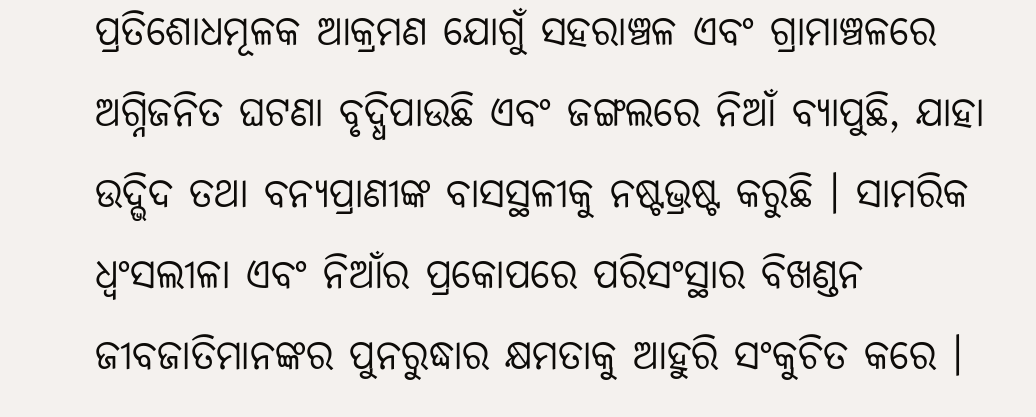ପ୍ରତିଶୋଧମୂଳକ ଆକ୍ରମଣ ଯୋଗୁଁ ସହରାଞ୍ଚଳ ଏବଂ ଗ୍ରାମାଞ୍ଚଳରେ ଅଗ୍ନିଜନିତ ଘଟଣା ବୃଦ୍ଧିପାଉଛି ଏବଂ ଜଙ୍ଗଲରେ ନିଆଁ ବ୍ୟାପୁଛି, ଯାହା ଉଦ୍ଭିଦ ତଥା ବନ୍ୟପ୍ରାଣୀଙ୍କ ବାସସ୍ଥଳୀକୁ ନଷ୍ଟଭ୍ରଷ୍ଟ କରୁଛି । ସାମରିକ ଧ୍ୱଂସଲୀଳା ଏବଂ ନିଆଁର ପ୍ରକୋପରେ ପରିସଂସ୍ଥାର ବିଖଣ୍ଡନ ଜୀବଜାତିମାନଙ୍କର ପୁନରୁଦ୍ଧାର କ୍ଷମତାକୁ ଆହୁରି ସଂକୁଚିତ କରେ ।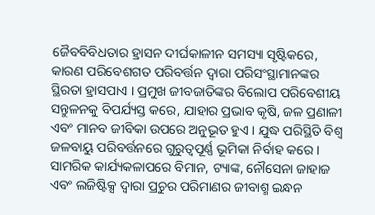ଜୈବବିବିଧତାର ହ୍ରାସନ ଦୀର୍ଘକାଳୀନ ସମସ୍ୟା ସୃଷ୍ଟିକରେ, କାରଣ ପରିବେଶଗତ ପରିବର୍ତ୍ତନ ଦ୍ୱାରା ପରିସଂସ୍ଥାମାନଙ୍କର ସ୍ଥିରତା ହ୍ରାସପାଏ । ପ୍ରମୁଖ ଜୀବଜାତିଙ୍କର ବିଲୋପ ପରିବେଶୀୟ ସନ୍ତୁଳନକୁ ବିପର୍ଯ୍ୟସ୍ତ କରେ, ଯାହାର ପ୍ରଭାବ କୃଷି, ଜଳ ପ୍ରଣାଳୀ ଏବଂ ମାନବ ଜୀବିକା ଉପରେ ଅନୁଭୂତ ହୁଏ । ଯୁଦ୍ଧ ପରିସ୍ଥିତି ବିଶ୍ୱ ଜଳବାୟୁ ପରିବର୍ତ୍ତନରେ ଗୁରୁତ୍ୱପୂର୍ଣ୍ଣ ଭୂମିକା ନିର୍ବାହ କରେ ।
ସାମରିକ କାର୍ଯ୍ୟକଳାପରେ ବିମାନ, ଟ୍ୟାଙ୍କ, ନୌସେନା ଜାହାଜ ଏବଂ ଲଜିଷ୍ଟିକ୍ସ ଦ୍ୱାରା ପ୍ରଚୁର ପରିମାଣର ଜୀବାଶ୍ମ ଇନ୍ଧନ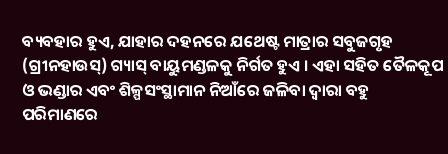ବ୍ୟବହାର ହୁଏ, ଯାହାର ଦହନରେ ଯଥେଷ୍ଟ ମାତ୍ରାର ସବୁଜଗୃହ (ଗ୍ରୀନହାଉସ୍) ଗ୍ୟାସ୍ ବାୟୁମଣ୍ଡଳକୁ ନିର୍ଗତ ହୁଏ । ଏହା ସହିତ ତୈଳକୂପ ଓ ଭଣ୍ଡାର ଏବଂ ଶିଳ୍ପସଂସ୍ଥାମାନ ନିଆଁରେ ଜଳିବା ଦ୍ୱାରା ବହୁ ପରିମାଣରେ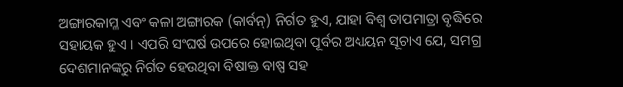ଅଙ୍ଗାରକାମ୍ଳ ଏବଂ କଳା ଅଙ୍ଗାରକ (କାର୍ବନ୍) ନିର୍ଗତ ହୁଏ, ଯାହା ବିଶ୍ୱ ତାପମାତ୍ରା ବୃଦ୍ଧିରେ ସହାୟକ ହୁଏ । ଏପରି ସଂଘର୍ଷ ଉପରେ ହୋଇଥିବା ପୂର୍ବର ଅଧ୍ୟୟନ ସୂଚାଏ ଯେ, ସମଗ୍ର ଦେଶମାନଙ୍କରୁ ନିର୍ଗତ ହେଉଥିବା ବିଷାକ୍ତ ବାଷ୍ପ ସହ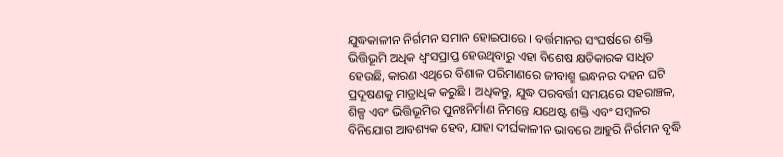ଯୁଦ୍ଧକାଳୀନ ନିର୍ଗମନ ସମାନ ହୋଇପାରେ । ବର୍ତ୍ତମାନର ସଂଘର୍ଷରେ ଶକ୍ତି ଭିତ୍ତିଭୂମି ଅଧିକ ଧ୍ୱଂସପ୍ରାପ୍ତ ହେଉଥିବାରୁ ଏହା ବିଶେଷ କ୍ଷତିକାରକ ସାଧିତ ହେଉଛି, କାରଣ ଏଥିରେ ବିଶାଳ ପରିମାଣରେ ଜୀବାଶ୍ମ ଇନ୍ଧନର ଦହନ ଘଟି ପ୍ରଦୂଷଣକୁ ମାତ୍ରାଧିକ କରୁଛି । ଅଧିକନ୍ତୁ, ଯୁଦ୍ଧ ପରବର୍ତ୍ତୀ ସମୟରେ ସହରାଞ୍ଚଳ, ଶିଳ୍ପ ଏବଂ ଭିତ୍ତିଭୂମିର ପୁନଃନିର୍ମାଣ ନିମନ୍ତେ ଯଥେଷ୍ଟ ଶକ୍ତି ଏବଂ ସମ୍ବଳର ବିନିଯୋଗ ଆବଶ୍ୟକ ହେବ, ଯାହା ଦୀର୍ଘକାଳୀନ ଭାବରେ ଆହୁରି ନିର୍ଗମନ ବୃଦ୍ଧି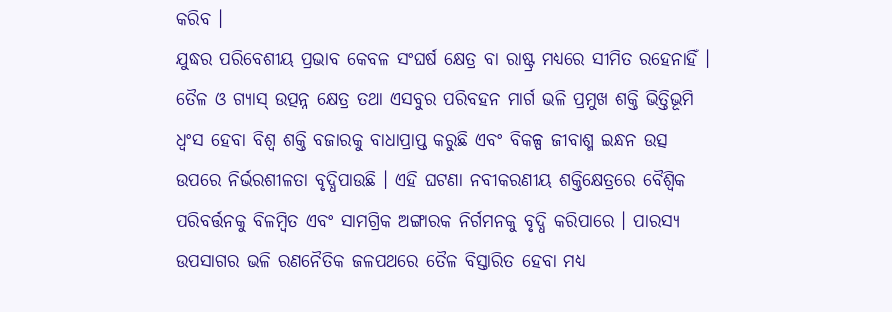କରିବ ।
ଯୁଦ୍ଧର ପରିବେଶୀୟ ପ୍ରଭାବ କେବଳ ସଂଘର୍ଷ କ୍ଷେତ୍ର ବା ରାଷ୍ଟ୍ର ମଧ୍ୟରେ ସୀମିତ ରହେନାହିଁ । ତୈଳ ଓ ଗ୍ୟାସ୍ ଉତ୍ପନ୍ନ କ୍ଷେତ୍ର ତଥା ଏସବୁର ପରିବହନ ମାର୍ଗ ଭଳି ପ୍ରମୁଖ ଶକ୍ତି ଭିତ୍ତିଭୂମି ଧ୍ୱଂସ ହେବା ବିଶ୍ୱ ଶକ୍ତି ବଜାରକୁ ବାଧାପ୍ରାପ୍ତ କରୁଛି ଏବଂ ବିକଳ୍ପ ଜୀବାଶ୍ମ ଇନ୍ଧନ ଉତ୍ସ ଉପରେ ନିର୍ଭରଶୀଳତା ବୃଦ୍ଧିପାଉଛି । ଏହି ଘଟଣା ନବୀକରଣୀୟ ଶକ୍ତିକ୍ଷେତ୍ରରେ ବୈଶ୍ୱିକ ପରିବର୍ତ୍ତନକୁ ବିଳମ୍ବିତ ଏବଂ ସାମଗ୍ରିକ ଅଙ୍ଗାରକ ନିର୍ଗମନକୁ ବୃଦ୍ଧି କରିପାରେ । ପାରସ୍ୟ ଉପସାଗର ଭଳି ରଣନୈତିକ ଜଳପଥରେ ତୈଳ ବିସ୍ତାରିତ ହେବା ମଧ୍ୟ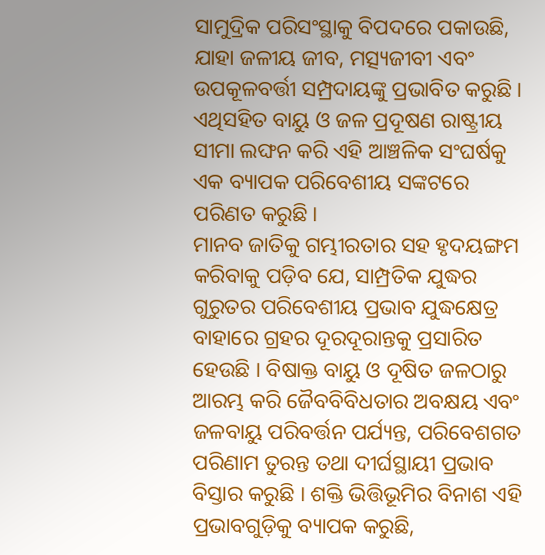ସାମୁଦ୍ରିକ ପରିସଂସ୍ଥାକୁ ବିପଦରେ ପକାଉଛି, ଯାହା ଜଳୀୟ ଜୀବ, ମତ୍ସ୍ୟଜୀବୀ ଏବଂ ଉପକୂଳବର୍ତ୍ତୀ ସମ୍ପ୍ରଦାୟଙ୍କୁ ପ୍ରଭାବିତ କରୁଛି । ଏଥିସହିତ ବାୟୁ ଓ ଜଳ ପ୍ରଦୂଷଣ ରାଷ୍ଟ୍ରୀୟ ସୀମା ଲଙ୍ଘନ କରି ଏହି ଆଞ୍ଚଳିକ ସଂଘର୍ଷକୁ ଏକ ବ୍ୟାପକ ପରିବେଶୀୟ ସଙ୍କଟରେ ପରିଣତ କରୁଛି ।
ମାନବ ଜାତିକୁ ଗମ୍ଭୀରତାର ସହ ହୃଦୟଙ୍ଗମ କରିବାକୁ ପଡ଼ିବ ଯେ, ସାମ୍ପ୍ରତିକ ଯୁଦ୍ଧର ଗୁରୁତର ପରିବେଶୀୟ ପ୍ରଭାବ ଯୁଦ୍ଧକ୍ଷେତ୍ର ବାହାରେ ଗ୍ରହର ଦୂରଦୂରାନ୍ତକୁ ପ୍ରସାରିତ ହେଉଛି । ବିଷାକ୍ତ ବାୟୁ ଓ ଦୂଷିତ ଜଳଠାରୁ ଆରମ୍ଭ କରି ଜୈବବିବିଧତାର ଅବକ୍ଷୟ ଏବଂ ଜଳବାୟୁ ପରିବର୍ତ୍ତନ ପର୍ଯ୍ୟନ୍ତ, ପରିବେଶଗତ ପରିଣାମ ତୁରନ୍ତ ତଥା ଦୀର୍ଘସ୍ଥାୟୀ ପ୍ରଭାବ ବିସ୍ତାର କରୁଛି । ଶକ୍ତି ଭିତ୍ତିଭୂମିର ବିନାଶ ଏହି ପ୍ରଭାବଗୁଡ଼ିକୁ ବ୍ୟାପକ କରୁଛି,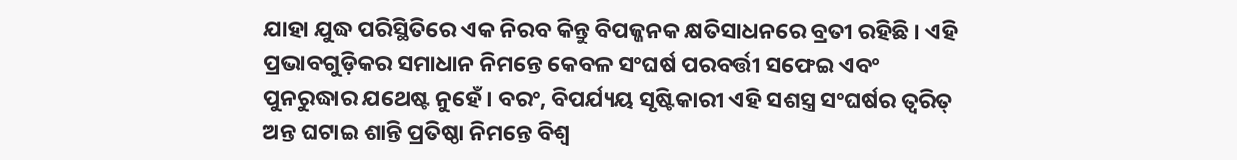ଯାହା ଯୁଦ୍ଧ ପରିସ୍ଥିତିରେ ଏକ ନିରବ କିନ୍ତୁ ବିପଜ୍ଜନକ କ୍ଷତିସାଧନରେ ବ୍ରତୀ ରହିଛି । ଏହି ପ୍ରଭାବଗୁଡ଼ିକର ସମାଧାନ ନିମନ୍ତେ କେବଳ ସଂଘର୍ଷ ପରବର୍ତ୍ତୀ ସଫେଇ ଏବଂ ପୁନରୁଦ୍ଧାର ଯଥେଷ୍ଟ ନୁହେଁ । ବରଂ, ବିପର୍ଯ୍ୟୟ ସୃଷ୍ଟିକାରୀ ଏହି ସଶସ୍ତ୍ର ସଂଘର୍ଷର ତ୍ୱରିତ୍ ଅନ୍ତ ଘଟାଇ ଶାନ୍ତି ପ୍ରତିଷ୍ଠା ନିମନ୍ତେ ବିଶ୍ୱ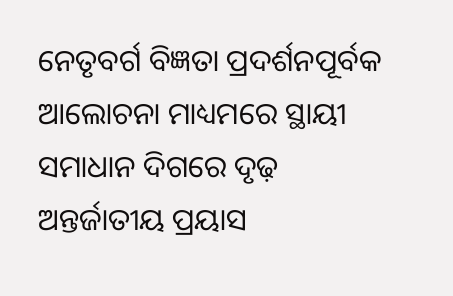ନେତୃବର୍ଗ ବିଜ୍ଞତା ପ୍ରଦର୍ଶନପୂର୍ବକ ଆଲୋଚନା ମାଧ୍ୟମରେ ସ୍ଥାୟୀ ସମାଧାନ ଦିଗରେ ଦୃଢ଼ ଅନ୍ତର୍ଜାତୀୟ ପ୍ରୟାସ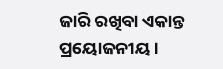ଜାରି ରଖିବା ଏକାନ୍ତ ପ୍ରୟୋଜନୀୟ ।